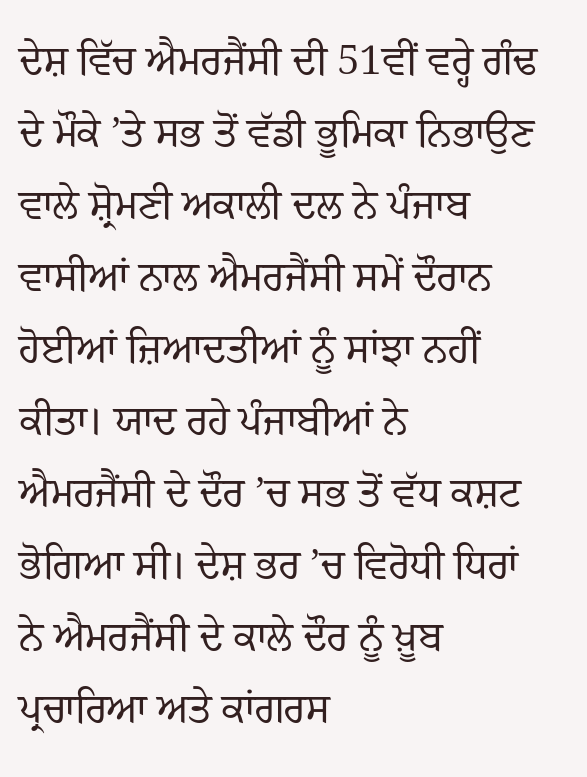ਦੇਸ਼ ਵਿੱਚ ਐਮਰਜੈਂਸੀ ਦੀ 51ਵੀਂ ਵਰ੍ਹੇ ਗੰਢ ਦੇ ਮੌਕੇ ’ਤੇ ਸਭ ਤੋਂ ਵੱਡੀ ਭੂਮਿਕਾ ਨਿਭਾਉਣ ਵਾਲੇ ਸ਼੍ਰੋਮਣੀ ਅਕਾਲੀ ਦਲ ਨੇ ਪੰਜਾਬ ਵਾਸੀਆਂ ਨਾਲ ਐਮਰਜੈਂਸੀ ਸਮੇਂ ਦੌਰਾਨ ਹੋਈਆਂ ਜ਼ਿਆਦਤੀਆਂ ਨੂੰ ਸਾਂਝਾ ਨਹੀਂ ਕੀਤਾ। ਯਾਦ ਰਹੇ ਪੰਜਾਬੀਆਂ ਨੇ ਐਮਰਜੈਂਸੀ ਦੇ ਦੌਰ ’ਚ ਸਭ ਤੋਂ ਵੱਧ ਕਸ਼ਟ ਭੋਗਿਆ ਸੀ। ਦੇਸ਼ ਭਰ ’ਚ ਵਿਰੋਧੀ ਧਿਰਾਂ ਨੇ ਐਮਰਜੈਂਸੀ ਦੇ ਕਾਲੇ ਦੌਰ ਨੂੰ ਖ਼ੂਬ ਪ੍ਰਚਾਰਿਆ ਅਤੇ ਕਾਂਗਰਸ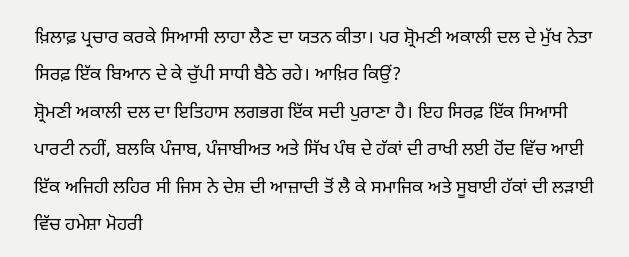ਖ਼ਿਲਾਫ਼ ਪ੍ਰਚਾਰ ਕਰਕੇ ਸਿਆਸੀ ਲਾਹਾ ਲੈਣ ਦਾ ਯਤਨ ਕੀਤਾ। ਪਰ ਸ਼੍ਰੋਮਣੀ ਅਕਾਲੀ ਦਲ ਦੇ ਮੁੱਖ ਨੇਤਾ ਸਿਰਫ਼ ਇੱਕ ਬਿਆਨ ਦੇ ਕੇ ਚੁੱਪੀ ਸਾਧੀ ਬੈਠੇ ਰਹੇ। ਆਖ਼ਿਰ ਕਿਉਂ?
ਸ਼੍ਰੋਮਣੀ ਅਕਾਲੀ ਦਲ ਦਾ ਇਤਿਹਾਸ ਲਗਭਗ ਇੱਕ ਸਦੀ ਪੁਰਾਣਾ ਹੈ। ਇਹ ਸਿਰਫ਼ ਇੱਕ ਸਿਆਸੀ ਪਾਰਟੀ ਨਹੀਂ, ਬਲਕਿ ਪੰਜਾਬ, ਪੰਜਾਬੀਅਤ ਅਤੇ ਸਿੱਖ ਪੰਥ ਦੇ ਹੱਕਾਂ ਦੀ ਰਾਖੀ ਲਈ ਹੋਂਦ ਵਿੱਚ ਆਈ ਇੱਕ ਅਜਿਹੀ ਲਹਿਰ ਸੀ ਜਿਸ ਨੇ ਦੇਸ਼ ਦੀ ਆਜ਼ਾਦੀ ਤੋਂ ਲੈ ਕੇ ਸਮਾਜਿਕ ਅਤੇ ਸੂਬਾਈ ਹੱਕਾਂ ਦੀ ਲੜਾਈ ਵਿੱਚ ਹਮੇਸ਼ਾ ਮੋਹਰੀ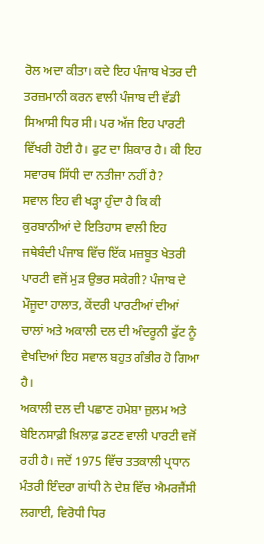ਰੋਲ ਅਦਾ ਕੀਤਾ। ਕਦੇ ਇਹ ਪੰਜਾਬ ਖੇਤਰ ਦੀ ਤਰਜ਼ਮਾਨੀ ਕਰਨ ਵਾਲੀ ਪੰਜਾਬ ਦੀ ਵੱਡੀ ਸਿਆਸੀ ਧਿਰ ਸੀ। ਪਰ ਅੱਜ ਇਹ ਪਾਰਟੀ ਵਿੱਖਰੀ ਹੋਈ ਹੈ। ਫੁਟ ਦਾ ਸ਼ਿਕਾਰ ਹੈ। ਕੀ ਇਹ ਸਵਾਰਥ ਸਿੱਧੀ ਦਾ ਨਤੀਜਾ ਨਹੀਂ ਹੈ?
ਸਵਾਲ ਇਹ ਵੀ ਖੜ੍ਹਾ ਹੁੰਦਾ ਹੈ ਕਿ ਕੀ ਕੁਰਬਾਨੀਆਂ ਦੇ ਇਤਿਹਾਸ ਵਾਲੀ ਇਹ ਜਥੇਬੰਦੀ ਪੰਜਾਬ ਵਿੱਚ ਇੱਕ ਮਜ਼ਬੂਤ ਖੇਤਰੀ ਪਾਰਟੀ ਵਜੋਂ ਮੁੜ ਉਭਰ ਸਕੇਗੀ? ਪੰਜਾਬ ਦੇ ਮੌਜੂਦਾ ਹਾਲਾਤ, ਕੇਂਦਰੀ ਪਾਰਟੀਆਂ ਦੀਆਂ ਚਾਲਾਂ ਅਤੇ ਅਕਾਲੀ ਦਲ ਦੀ ਅੰਦਰੂਨੀ ਫੁੱਟ ਨੂੰ ਵੇਖਦਿਆਂ ਇਹ ਸਵਾਲ ਬਹੁਤ ਗੰਭੀਰ ਹੋ ਗਿਆ ਹੈ।
ਅਕਾਲੀ ਦਲ ਦੀ ਪਛਾਣ ਹਮੇਸ਼ਾ ਜ਼ੁਲਮ ਅਤੇ ਬੇਇਨਸਾਫ਼ੀ ਖ਼ਿਲਾਫ਼ ਡਟਣ ਵਾਲੀ ਪਾਰਟੀ ਵਜੋਂ ਰਹੀ ਹੈ। ਜਦੋਂ 1975 ਵਿੱਚ ਤਤਕਾਲੀ ਪ੍ਰਧਾਨ ਮੰਤਰੀ ਇੰਦਰਾ ਗਾਂਧੀ ਨੇ ਦੇਸ਼ ਵਿੱਚ ਐਮਰਜੈਂਸੀ ਲਗਾਈ, ਵਿਰੋਧੀ ਧਿਰ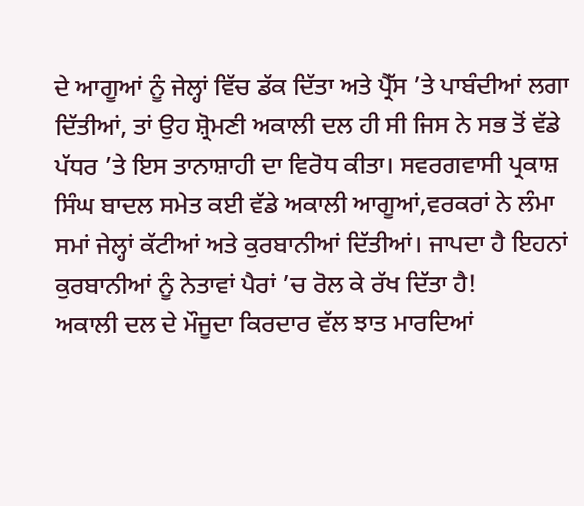ਦੇ ਆਗੂਆਂ ਨੂੰ ਜੇਲ੍ਹਾਂ ਵਿੱਚ ਡੱਕ ਦਿੱਤਾ ਅਤੇ ਪ੍ਰੈੱਸ ’ਤੇ ਪਾਬੰਦੀਆਂ ਲਗਾ ਦਿੱਤੀਆਂ, ਤਾਂ ਉਹ ਸ਼੍ਰੋਮਣੀ ਅਕਾਲੀ ਦਲ ਹੀ ਸੀ ਜਿਸ ਨੇ ਸਭ ਤੋਂ ਵੱਡੇ ਪੱਧਰ ’ਤੇ ਇਸ ਤਾਨਾਸ਼ਾਹੀ ਦਾ ਵਿਰੋਧ ਕੀਤਾ। ਸਵਰਗਵਾਸੀ ਪ੍ਰਕਾਸ਼ ਸਿੰਘ ਬਾਦਲ ਸਮੇਤ ਕਈ ਵੱਡੇ ਅਕਾਲੀ ਆਗੂਆਂ,ਵਰਕਰਾਂ ਨੇ ਲੰਮਾ ਸਮਾਂ ਜੇਲ੍ਹਾਂ ਕੱਟੀਆਂ ਅਤੇ ਕੁਰਬਾਨੀਆਂ ਦਿੱਤੀਆਂ। ਜਾਪਦਾ ਹੈ ਇਹਨਾਂ ਕੁਰਬਾਨੀਆਂ ਨੂੰ ਨੇਤਾਵਾਂ ਪੈਰਾਂ ’ਚ ਰੋਲ ਕੇ ਰੱਖ ਦਿੱਤਾ ਹੈ!
ਅਕਾਲੀ ਦਲ ਦੇ ਮੌਜੂਦਾ ਕਿਰਦਾਰ ਵੱਲ ਝਾਤ ਮਾਰਦਿਆਂ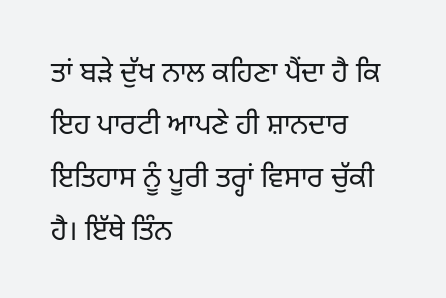ਤਾਂ ਬੜੇ ਦੁੱਖ ਨਾਲ ਕਹਿਣਾ ਪੈਂਦਾ ਹੈ ਕਿ ਇਹ ਪਾਰਟੀ ਆਪਣੇ ਹੀ ਸ਼ਾਨਦਾਰ ਇਤਿਹਾਸ ਨੂੰ ਪੂਰੀ ਤਰ੍ਹਾਂ ਵਿਸਾਰ ਚੁੱਕੀ ਹੈ। ਇੱਥੇ ਤਿੰਨ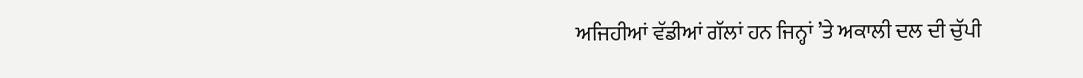ਅਜਿਹੀਆਂ ਵੱਡੀਆਂ ਗੱਲਾਂ ਹਨ ਜਿਨ੍ਹਾਂ ’ਤੇ ਅਕਾਲੀ ਦਲ ਦੀ ਚੁੱਪੀ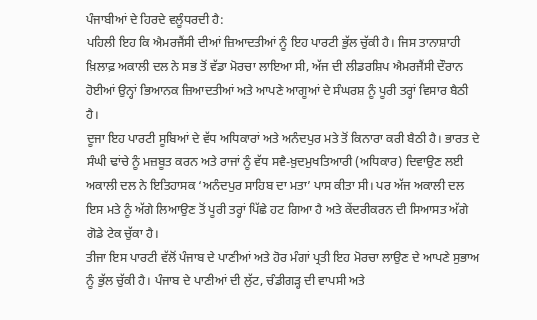ਪੰਜਾਬੀਆਂ ਦੇ ਹਿਰਦੇ ਵਲੂੰਧਰਦੀ ਹੈ:
ਪਹਿਲੀ ਇਹ ਕਿ ਐਮਰਜੈਂਸੀ ਦੀਆਂ ਜ਼ਿਆਦਤੀਆਂ ਨੂੰ ਇਹ ਪਾਰਟੀ ਭੁੱਲ ਚੁੱਕੀ ਹੈ। ਜਿਸ ਤਾਨਾਸ਼ਾਹੀ ਖ਼ਿਲਾਫ਼ ਅਕਾਲੀ ਦਲ ਨੇ ਸਭ ਤੋਂ ਵੱਡਾ ਮੋਰਚਾ ਲਾਇਆ ਸੀ, ਅੱਜ ਦੀ ਲੀਡਰਸ਼ਿਪ ਐਮਰਜੈਂਸੀ ਦੌਰਾਨ ਹੋਈਆਂ ਉਨ੍ਹਾਂ ਭਿਆਨਕ ਜ਼ਿਆਦਤੀਆਂ ਅਤੇ ਆਪਣੇ ਆਗੂਆਂ ਦੇ ਸੰਘਰਸ਼ ਨੂੰ ਪੂਰੀ ਤਰ੍ਹਾਂ ਵਿਸਾਰ ਬੈਠੀ ਹੈ।
ਦੂਜਾ ਇਹ ਪਾਰਟੀ ਸੂਬਿਆਂ ਦੇ ਵੱਧ ਅਧਿਕਾਰਾਂ ਅਤੇ ਅਨੰਦਪੁਰ ਮਤੇ ਤੋਂ ਕਿਨਾਰਾ ਕਰੀ ਬੈਠੀ ਹੈ। ਭਾਰਤ ਦੇ ਸੰਘੀ ਢਾਂਚੇ ਨੂੰ ਮਜ਼ਬੂਤ ਕਰਨ ਅਤੇ ਰਾਜਾਂ ਨੂੰ ਵੱਧ ਸਵੈ-ਖ਼ੁਦਮੁਖਤਿਆਰੀ (ਅਧਿਕਾਰ) ਦਿਵਾਉਣ ਲਈ ਅਕਾਲੀ ਦਲ ਨੇ ਇਤਿਹਾਸਕ ‘ਅਨੰਦਪੁਰ ਸਾਹਿਬ ਦਾ ਮਤਾ’ ਪਾਸ ਕੀਤਾ ਸੀ। ਪਰ ਅੱਜ ਅਕਾਲੀ ਦਲ ਇਸ ਮਤੇ ਨੂੰ ਅੱਗੇ ਲਿਆਉਣ ਤੋਂ ਪੂਰੀ ਤਰ੍ਹਾਂ ਪਿੱਛੇ ਹਟ ਗਿਆ ਹੈ ਅਤੇ ਕੇਂਦਰੀਕਰਨ ਦੀ ਸਿਆਸਤ ਅੱਗੇ ਗੋਡੇ ਟੇਕ ਚੁੱਕਾ ਹੈ।
ਤੀਜਾ ਇਸ ਪਾਰਟੀ ਵੱਲੋਂ ਪੰਜਾਬ ਦੇ ਪਾਣੀਆਂ ਅਤੇ ਹੋਰ ਮੰਗਾਂ ਪ੍ਰਤੀ ਇਹ ਮੋਰਚਾ ਲਾਉਣ ਦੇ ਆਪਣੇ ਸੁਭਾਅ ਨੂੰ ਭੁੱਲ ਚੁੱਕੀ ਹੈ। ਪੰਜਾਬ ਦੇ ਪਾਣੀਆਂ ਦੀ ਲੁੱਟ, ਚੰਡੀਗੜ੍ਹ ਦੀ ਵਾਪਸੀ ਅਤੇ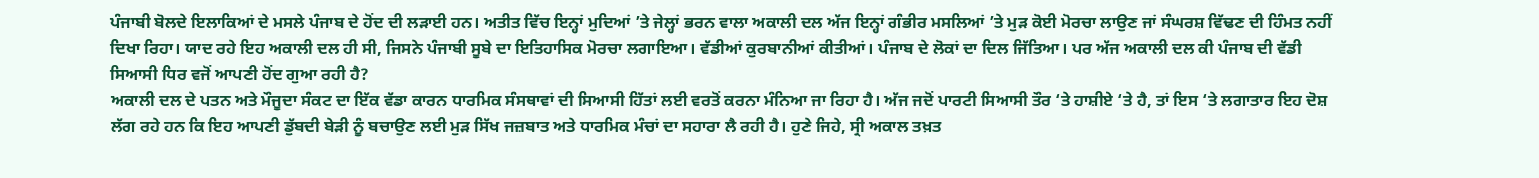ਪੰਜਾਬੀ ਬੋਲਦੇ ਇਲਾਕਿਆਂ ਦੇ ਮਸਲੇ ਪੰਜਾਬ ਦੇ ਹੋਂਦ ਦੀ ਲੜਾਈ ਹਨ। ਅਤੀਤ ਵਿੱਚ ਇਨ੍ਹਾਂ ਮੁਦਿਆਂ ’ਤੇ ਜੇਲ੍ਹਾਂ ਭਰਨ ਵਾਲਾ ਅਕਾਲੀ ਦਲ ਅੱਜ ਇਨ੍ਹਾਂ ਗੰਭੀਰ ਮਸਲਿਆਂ ’ਤੇ ਮੁੜ ਕੋਈ ਮੋਰਚਾ ਲਾਉਣ ਜਾਂ ਸੰਘਰਸ਼ ਵਿੱਢਣ ਦੀ ਹਿੰਮਤ ਨਹੀਂ ਦਿਖਾ ਰਿਹਾ। ਯਾਦ ਰਹੇ ਇਹ ਅਕਾਲੀ ਦਲ ਹੀ ਸੀ, ਜਿਸਨੇ ਪੰਜਾਬੀ ਸੂਬੇ ਦਾ ਇਤਿਹਾਸਿਕ ਮੋਰਚਾ ਲਗਾਇਆ। ਵੱਡੀਆਂ ਕੁਰਬਾਨੀਆਂ ਕੀਤੀਆਂ। ਪੰਜਾਬ ਦੇ ਲੋਕਾਂ ਦਾ ਦਿਲ ਜਿੱਤਿਆ। ਪਰ ਅੱਜ ਅਕਾਲੀ ਦਲ ਕੀ ਪੰਜਾਬ ਦੀ ਵੱਡੀ ਸਿਆਸੀ ਧਿਰ ਵਜੋਂ ਆਪਣੀ ਹੋਂਦ ਗੁਆ ਰਹੀ ਹੈ?
ਅਕਾਲੀ ਦਲ ਦੇ ਪਤਨ ਅਤੇ ਮੌਜੂਦਾ ਸੰਕਟ ਦਾ ਇੱਕ ਵੱਡਾ ਕਾਰਨ ਧਾਰਮਿਕ ਸੰਸਥਾਵਾਂ ਦੀ ਸਿਆਸੀ ਹਿੱਤਾਂ ਲਈ ਵਰਤੋਂ ਕਰਨਾ ਮੰਨਿਆ ਜਾ ਰਿਹਾ ਹੈ। ਅੱਜ ਜਦੋਂ ਪਾਰਟੀ ਸਿਆਸੀ ਤੌਰ ‘ਤੇ ਹਾਸ਼ੀਏ ‘ਤੇ ਹੈ, ਤਾਂ ਇਸ ‘ਤੇ ਲਗਾਤਾਰ ਇਹ ਦੋਸ਼ ਲੱਗ ਰਹੇ ਹਨ ਕਿ ਇਹ ਆਪਣੀ ਡੁੱਬਦੀ ਬੇੜੀ ਨੂੰ ਬਚਾਉਣ ਲਈ ਮੁੜ ਸਿੱਖ ਜਜ਼ਬਾਤ ਅਤੇ ਧਾਰਮਿਕ ਮੰਚਾਂ ਦਾ ਸਹਾਰਾ ਲੈ ਰਹੀ ਹੈ। ਹੁਣੇ ਜਿਹੇ, ਸ੍ਰੀ ਅਕਾਲ ਤਖ਼ਤ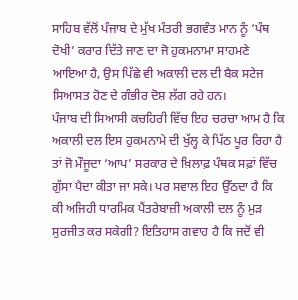ਸਾਹਿਬ ਵੱਲੋਂ ਪੰਜਾਬ ਦੇ ਮੁੱਖ ਮੰਤਰੀ ਭਗਵੰਤ ਮਾਨ ਨੂੰ ‘ਪੰਥ ਦੋਖੀ’ ਕਰਾਰ ਦਿੱਤੇ ਜਾਣ ਦਾ ਜੋ ਹੁਕਮਨਾਮਾ ਸਾਹਮਣੇ ਆਇਆ ਹੈ, ਉਸ ਪਿੱਛੇ ਵੀ ਅਕਾਲੀ ਦਲ ਦੀ ਬੈਕ ਸਟੇਜ ਸਿਆਸਤ ਹੋਣ ਦੇ ਗੰਭੀਰ ਦੋਸ਼ ਲੱਗ ਰਹੇ ਹਨ।
ਪੰਜਾਬ ਦੀ ਸਿਆਸੀ ਕਚਹਿਰੀ ਵਿੱਚ ਇਹ ਚਰਚਾ ਆਮ ਹੈ ਕਿ ਅਕਾਲੀ ਦਲ ਇਸ ਹੁਕਮਨਾਮੇ ਦੀ ਖੁੱਲ੍ਹ ਕੇ ਪਿੱਠ ਪੂਰ ਰਿਹਾ ਹੈ ਤਾਂ ਜੋ ਮੌਜੂਦਾ ‘ਆਪ’ ਸਰਕਾਰ ਦੇ ਖ਼ਿਲਾਫ਼ ਪੰਥਕ ਸਫ਼ਾਂ ਵਿੱਚ ਗੁੱਸਾ ਪੈਦਾ ਕੀਤਾ ਜਾ ਸਕੇ। ਪਰ ਸਵਾਲ ਇਹ ਉੱਠਦਾ ਹੈ ਕਿ ਕੀ ਅਜਿਹੀ ਧਾਰਮਿਕ ਪੈਂਤਰੇਬਾਜ਼ੀ ਅਕਾਲੀ ਦਲ ਨੂੰ ਮੁੜ ਸੁਰਜੀਤ ਕਰ ਸਕੇਗੀ? ਇਤਿਹਾਸ ਗਵਾਹ ਹੈ ਕਿ ਜਦੋਂ ਵੀ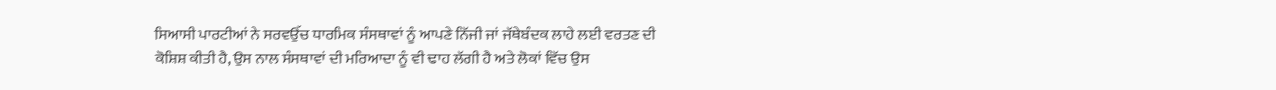ਸਿਆਸੀ ਪਾਰਟੀਆਂ ਨੇ ਸਰਵਉੱਚ ਧਾਰਮਿਕ ਸੰਸਥਾਵਾਂ ਨੂੰ ਆਪਣੇ ਨਿੱਜੀ ਜਾਂ ਜੱਥੇਬੰਦਕ ਲਾਹੇ ਲਈ ਵਰਤਣ ਦੀ ਕੋਸ਼ਿਸ਼ ਕੀਤੀ ਹੈ, ਉਸ ਨਾਲ ਸੰਸਥਾਵਾਂ ਦੀ ਮਰਿਆਦਾ ਨੂੰ ਵੀ ਢਾਹ ਲੱਗੀ ਹੈ ਅਤੇ ਲੋਕਾਂ ਵਿੱਚ ਉਸ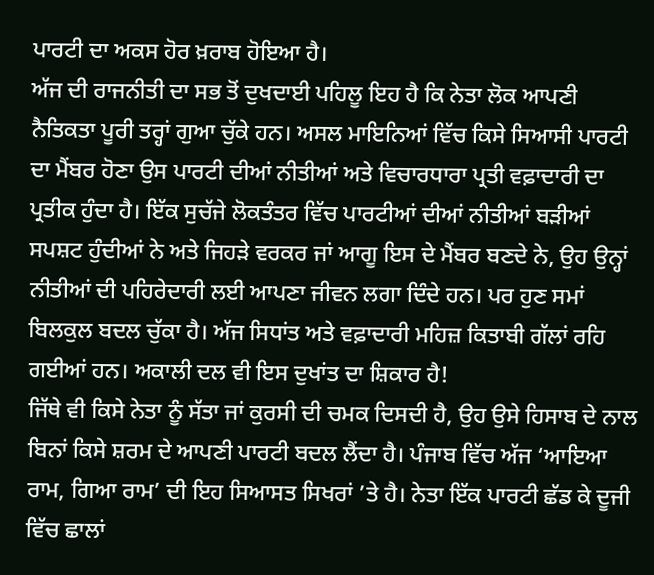ਪਾਰਟੀ ਦਾ ਅਕਸ ਹੋਰ ਖ਼ਰਾਬ ਹੋਇਆ ਹੈ।
ਅੱਜ ਦੀ ਰਾਜਨੀਤੀ ਦਾ ਸਭ ਤੋਂ ਦੁਖਦਾਈ ਪਹਿਲੂ ਇਹ ਹੈ ਕਿ ਨੇਤਾ ਲੋਕ ਆਪਣੀ ਨੈਤਿਕਤਾ ਪੂਰੀ ਤਰ੍ਹਾਂ ਗੁਆ ਚੁੱਕੇ ਹਨ। ਅਸਲ ਮਾਇਨਿਆਂ ਵਿੱਚ ਕਿਸੇ ਸਿਆਸੀ ਪਾਰਟੀ ਦਾ ਮੈਂਬਰ ਹੋਣਾ ਉਸ ਪਾਰਟੀ ਦੀਆਂ ਨੀਤੀਆਂ ਅਤੇ ਵਿਚਾਰਧਾਰਾ ਪ੍ਰਤੀ ਵਫ਼ਾਦਾਰੀ ਦਾ ਪ੍ਰਤੀਕ ਹੁੰਦਾ ਹੈ। ਇੱਕ ਸੁਚੱਜੇ ਲੋਕਤੰਤਰ ਵਿੱਚ ਪਾਰਟੀਆਂ ਦੀਆਂ ਨੀਤੀਆਂ ਬੜੀਆਂ ਸਪਸ਼ਟ ਹੁੰਦੀਆਂ ਨੇ ਅਤੇ ਜਿਹੜੇ ਵਰਕਰ ਜਾਂ ਆਗੂ ਇਸ ਦੇ ਮੈਂਬਰ ਬਣਦੇ ਨੇ, ਉਹ ਉਨ੍ਹਾਂ ਨੀਤੀਆਂ ਦੀ ਪਹਿਰੇਦਾਰੀ ਲਈ ਆਪਣਾ ਜੀਵਨ ਲਗਾ ਦਿੰਦੇ ਹਨ। ਪਰ ਹੁਣ ਸਮਾਂ ਬਿਲਕੁਲ ਬਦਲ ਚੁੱਕਾ ਹੈ। ਅੱਜ ਸਿਧਾਂਤ ਅਤੇ ਵਫ਼ਾਦਾਰੀ ਮਹਿਜ਼ ਕਿਤਾਬੀ ਗੱਲਾਂ ਰਹਿ ਗਈਆਂ ਹਨ। ਅਕਾਲੀ ਦਲ ਵੀ ਇਸ ਦੁਖਾਂਤ ਦਾ ਸ਼ਿਕਾਰ ਹੈ!
ਜਿੱਥੇ ਵੀ ਕਿਸੇ ਨੇਤਾ ਨੂੰ ਸੱਤਾ ਜਾਂ ਕੁਰਸੀ ਦੀ ਚਮਕ ਦਿਸਦੀ ਹੈ, ਉਹ ਉਸੇ ਹਿਸਾਬ ਦੇ ਨਾਲ ਬਿਨਾਂ ਕਿਸੇ ਸ਼ਰਮ ਦੇ ਆਪਣੀ ਪਾਰਟੀ ਬਦਲ ਲੈਂਦਾ ਹੈ। ਪੰਜਾਬ ਵਿੱਚ ਅੱਜ ‘ਆਇਆ ਰਾਮ, ਗਿਆ ਰਾਮ’ ਦੀ ਇਹ ਸਿਆਸਤ ਸਿਖਰਾਂ ’ਤੇ ਹੈ। ਨੇਤਾ ਇੱਕ ਪਾਰਟੀ ਛੱਡ ਕੇ ਦੂਜੀ ਵਿੱਚ ਛਾਲਾਂ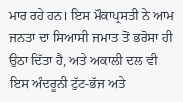ਮਾਰ ਰਹੇ ਹਨ। ਇਸ ਮੌਕਾਪ੍ਰਸਤੀ ਨੇ ਆਮ ਜਨਤਾ ਦਾ ਸਿਆਸੀ ਜਮਾਤ ਤੋਂ ਭਰੋਸਾ ਹੀ ਉਠਾ ਦਿੱਤਾ ਹੈ, ਅਤੇ ਅਕਾਲੀ ਦਲ ਵੀ ਇਸ ਅੰਦਰੂਨੀ ਟੁੱਟ-ਭੱਜ ਅਤੇ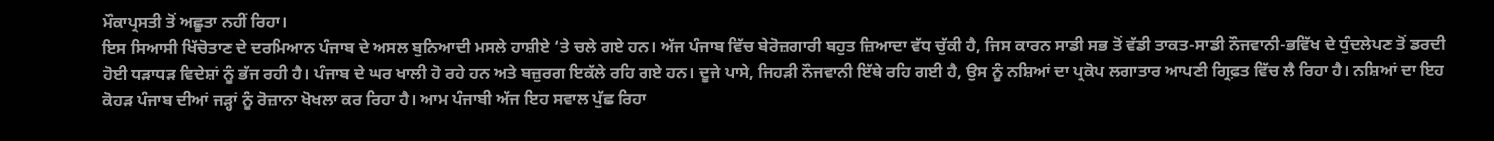ਮੌਕਾਪ੍ਰਸਤੀ ਤੋਂ ਅਛੂਤਾ ਨਹੀਂ ਰਿਹਾ।
ਇਸ ਸਿਆਸੀ ਖਿੱਚੋਤਾਣ ਦੇ ਦਰਮਿਆਨ ਪੰਜਾਬ ਦੇ ਅਸਲ ਬੁਨਿਆਦੀ ਮਸਲੇ ਹਾਸ਼ੀਏ ‘ਤੇ ਚਲੇ ਗਏ ਹਨ। ਅੱਜ ਪੰਜਾਬ ਵਿੱਚ ਬੇਰੋਜ਼ਗਾਰੀ ਬਹੁਤ ਜ਼ਿਆਦਾ ਵੱਧ ਚੁੱਕੀ ਹੈ, ਜਿਸ ਕਾਰਨ ਸਾਡੀ ਸਭ ਤੋਂ ਵੱਡੀ ਤਾਕਤ-ਸਾਡੀ ਨੌਜਵਾਨੀ-ਭਵਿੱਖ ਦੇ ਧੁੰਦਲੇਪਣ ਤੋਂ ਡਰਦੀ ਹੋਈ ਧੜਾਧੜ ਵਿਦੇਸ਼ਾਂ ਨੂੰ ਭੱਜ ਰਹੀ ਹੈ। ਪੰਜਾਬ ਦੇ ਘਰ ਖਾਲੀ ਹੋ ਰਹੇ ਹਨ ਅਤੇ ਬਜ਼ੁਰਗ ਇਕੱਲੇ ਰਹਿ ਗਏ ਹਨ। ਦੂਜੇ ਪਾਸੇ, ਜਿਹੜੀ ਨੌਜਵਾਨੀ ਇੱਥੇ ਰਹਿ ਗਈ ਹੈ, ਉਸ ਨੂੰ ਨਸ਼ਿਆਂ ਦਾ ਪ੍ਰਕੋਪ ਲਗਾਤਾਰ ਆਪਣੀ ਗ੍ਰਿਫ਼ਤ ਵਿੱਚ ਲੈ ਰਿਹਾ ਹੈ। ਨਸ਼ਿਆਂ ਦਾ ਇਹ ਕੋਹੜ ਪੰਜਾਬ ਦੀਆਂ ਜੜ੍ਹਾਂ ਨੂੰ ਰੋਜ਼ਾਨਾ ਖੋਖਲਾ ਕਰ ਰਿਹਾ ਹੈ। ਆਮ ਪੰਜਾਬੀ ਅੱਜ ਇਹ ਸਵਾਲ ਪੁੱਛ ਰਿਹਾ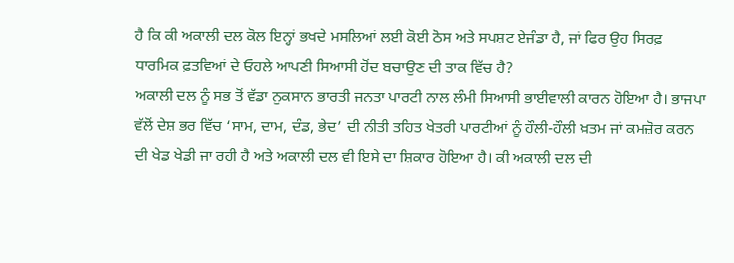ਹੈ ਕਿ ਕੀ ਅਕਾਲੀ ਦਲ ਕੋਲ ਇਨ੍ਹਾਂ ਭਖਦੇ ਮਸਲਿਆਂ ਲਈ ਕੋਈ ਠੋਸ ਅਤੇ ਸਪਸ਼ਟ ਏਜੰਡਾ ਹੈ, ਜਾਂ ਫਿਰ ਉਹ ਸਿਰਫ਼ ਧਾਰਮਿਕ ਫ਼ਤਵਿਆਂ ਦੇ ਓਹਲੇ ਆਪਣੀ ਸਿਆਸੀ ਹੋਂਦ ਬਚਾਉਣ ਦੀ ਤਾਕ ਵਿੱਚ ਹੈ?
ਅਕਾਲੀ ਦਲ ਨੂੰ ਸਭ ਤੋਂ ਵੱਡਾ ਨੁਕਸਾਨ ਭਾਰਤੀ ਜਨਤਾ ਪਾਰਟੀ ਨਾਲ ਲੰਮੀ ਸਿਆਸੀ ਭਾਈਵਾਲੀ ਕਾਰਨ ਹੋਇਆ ਹੈ। ਭਾਜਪਾ ਵੱਲੋਂ ਦੇਸ਼ ਭਰ ਵਿੱਚ ‘ਸਾਮ, ਦਾਮ, ਦੰਡ, ਭੇਦ’ ਦੀ ਨੀਤੀ ਤਹਿਤ ਖੇਤਰੀ ਪਾਰਟੀਆਂ ਨੂੰ ਹੌਲੀ-ਹੌਲੀ ਖ਼ਤਮ ਜਾਂ ਕਮਜ਼ੋਰ ਕਰਨ ਦੀ ਖੇਡ ਖੇਡੀ ਜਾ ਰਹੀ ਹੈ ਅਤੇ ਅਕਾਲੀ ਦਲ ਵੀ ਇਸੇ ਦਾ ਸ਼ਿਕਾਰ ਹੋਇਆ ਹੈ। ਕੀ ਅਕਾਲੀ ਦਲ ਦੀ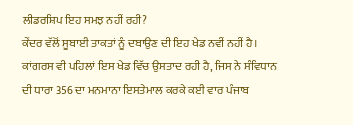ਲੀਡਰਸ਼ਿਪ ਇਹ ਸਮਝ ਨਹੀਂ ਰਹੀ?
ਕੇਂਦਰ ਵੱਲੋਂ ਸੂਬਾਈ ਤਾਕਤਾਂ ਨੂੰ ਦਬਾਉਣ ਦੀ ਇਹ ਖੇਡ ਨਵੀਂ ਨਹੀਂ ਹੈ। ਕਾਂਗਰਸ ਵੀ ਪਹਿਲਾਂ ਇਸ ਖੇਡ ਵਿੱਚ ਉਸਤਾਦ ਰਹੀ ਹੈ, ਜਿਸ ਨੇ ਸੰਵਿਧਾਨ ਦੀ ਧਾਰਾ 356 ਦਾ ਮਨਮਾਨਾ ਇਸਤੇਮਾਲ ਕਰਕੇ ਕਈ ਵਾਰ ਪੰਜਾਬ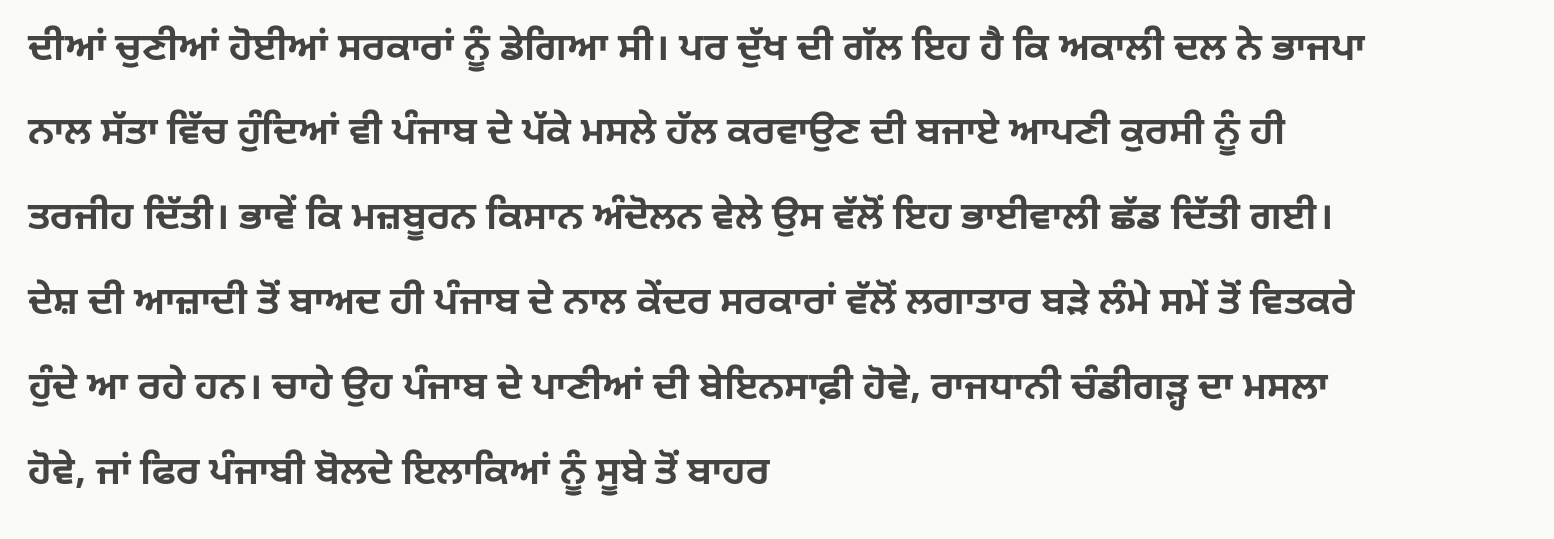ਦੀਆਂ ਚੁਣੀਆਂ ਹੋਈਆਂ ਸਰਕਾਰਾਂ ਨੂੰ ਡੇਗਿਆ ਸੀ। ਪਰ ਦੁੱਖ ਦੀ ਗੱਲ ਇਹ ਹੈ ਕਿ ਅਕਾਲੀ ਦਲ ਨੇ ਭਾਜਪਾ ਨਾਲ ਸੱਤਾ ਵਿੱਚ ਹੁੰਦਿਆਂ ਵੀ ਪੰਜਾਬ ਦੇ ਪੱਕੇ ਮਸਲੇ ਹੱਲ ਕਰਵਾਉਣ ਦੀ ਬਜਾਏ ਆਪਣੀ ਕੁਰਸੀ ਨੂੰ ਹੀ ਤਰਜੀਹ ਦਿੱਤੀ। ਭਾਵੇਂ ਕਿ ਮਜ਼ਬੂਰਨ ਕਿਸਾਨ ਅੰਦੋਲਨ ਵੇਲੇ ਉਸ ਵੱਲੋਂ ਇਹ ਭਾਈਵਾਲੀ ਛੱਡ ਦਿੱਤੀ ਗਈ।
ਦੇਸ਼ ਦੀ ਆਜ਼ਾਦੀ ਤੋਂ ਬਾਅਦ ਹੀ ਪੰਜਾਬ ਦੇ ਨਾਲ ਕੇਂਦਰ ਸਰਕਾਰਾਂ ਵੱਲੋਂ ਲਗਾਤਾਰ ਬੜੇ ਲੰਮੇ ਸਮੇਂ ਤੋਂ ਵਿਤਕਰੇ ਹੁੰਦੇ ਆ ਰਹੇ ਹਨ। ਚਾਹੇ ਉਹ ਪੰਜਾਬ ਦੇ ਪਾਣੀਆਂ ਦੀ ਬੇਇਨਸਾਫ਼ੀ ਹੋਵੇ, ਰਾਜਧਾਨੀ ਚੰਡੀਗੜ੍ਹ ਦਾ ਮਸਲਾ ਹੋਵੇ, ਜਾਂ ਫਿਰ ਪੰਜਾਬੀ ਬੋਲਦੇ ਇਲਾਕਿਆਂ ਨੂੰ ਸੂਬੇ ਤੋਂ ਬਾਹਰ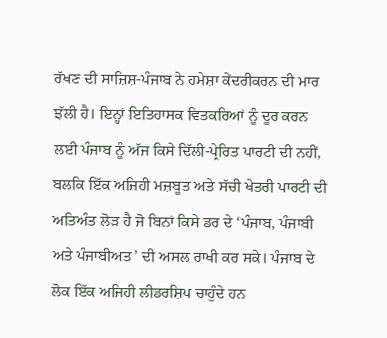ਰੱਖਣ ਦੀ ਸਾਜ਼ਿਸ਼-ਪੰਜਾਬ ਨੇ ਹਮੇਸ਼ਾ ਕੇਂਦਰੀਕਰਨ ਦੀ ਮਾਰ ਝੱਲੀ ਹੈ। ਇਨ੍ਹਾਂ ਇਤਿਹਾਸਕ ਵਿਤਕਰਿਆਂ ਨੂੰ ਦੂਰ ਕਰਨ ਲਈ ਪੰਜਾਬ ਨੂੰ ਅੱਜ ਕਿਸੇ ਦਿੱਲੀ-ਪ੍ਰੇਰਿਤ ਪਾਰਟੀ ਦੀ ਨਹੀਂ, ਬਲਕਿ ਇੱਕ ਅਜਿਹੀ ਮਜ਼ਬੂਤ ਅਤੇ ਸੱਚੀ ਖੇਤਰੀ ਪਾਰਟੀ ਦੀ ਅਤਿਅੰਤ ਲੋੜ ਹੈ ਜੋ ਬਿਨਾਂ ਕਿਸੇ ਡਰ ਦੇ ‘ਪੰਜਾਬ, ਪੰਜਾਬੀ ਅਤੇ ਪੰਜਾਬੀਅਤ’ ਦੀ ਅਸਲ ਰਾਖੀ ਕਰ ਸਕੇ। ਪੰਜਾਬ ਦੇ ਲੋਕ ਇੱਕ ਅਜਿਹੀ ਲੀਡਰਸ਼ਿਪ ਚਾਹੁੰਦੇ ਹਨ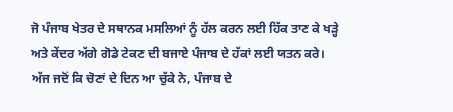ਜੋ ਪੰਜਾਬ ਖੇਤਰ ਦੇ ਸਥਾਨਕ ਮਸਲਿਆਂ ਨੂੰ ਹੱਲ ਕਰਨ ਲਈ ਹਿੱਕ ਤਾਣ ਕੇ ਖੜ੍ਹੇ ਅਤੇ ਕੇਂਦਰ ਅੱਗੇ ਗੋਡੇ ਟੇਕਣ ਦੀ ਬਜਾਏ ਪੰਜਾਬ ਦੇ ਹੱਕਾਂ ਲਈ ਯਤਨ ਕਰੇ।
ਅੱਜ ਜਦੋਂ ਕਿ ਚੋਣਾਂ ਦੇ ਦਿਨ ਆ ਚੁੱਕੇ ਨੇ, ਪੰਜਾਬ ਦੇ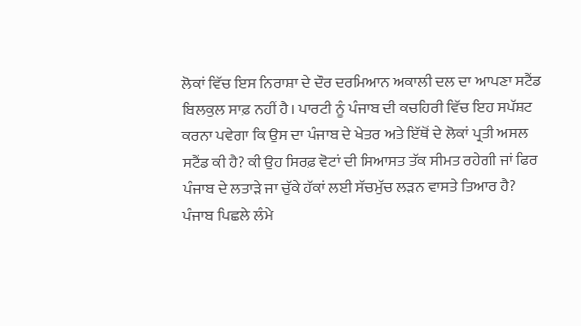ਲੋਕਾਂ ਵਿੱਚ ਇਸ ਨਿਰਾਸ਼ਾ ਦੇ ਦੌਰ ਦਰਮਿਆਨ ਅਕਾਲੀ ਦਲ ਦਾ ਆਪਣਾ ਸਟੈਂਡ ਬਿਲਕੁਲ ਸਾਫ਼ ਨਹੀਂ ਹੈ। ਪਾਰਟੀ ਨੂੰ ਪੰਜਾਬ ਦੀ ਕਚਹਿਰੀ ਵਿੱਚ ਇਹ ਸਪੱਸ਼ਟ ਕਰਨਾ ਪਵੇਗਾ ਕਿ ਉਸ ਦਾ ਪੰਜਾਬ ਦੇ ਖੇਤਰ ਅਤੇ ਇੱਥੋਂ ਦੇ ਲੋਕਾਂ ਪ੍ਰਤੀ ਅਸਲ ਸਟੈਂਡ ਕੀ ਹੈ? ਕੀ ਉਹ ਸਿਰਫ਼ ਵੋਟਾਂ ਦੀ ਸਿਆਸਤ ਤੱਕ ਸੀਮਤ ਰਹੇਗੀ ਜਾਂ ਫਿਰ ਪੰਜਾਬ ਦੇ ਲਤਾੜੇ ਜਾ ਚੁੱਕੇ ਹੱਕਾਂ ਲਈ ਸੱਚਮੁੱਚ ਲੜਨ ਵਾਸਤੇ ਤਿਆਰ ਹੈ? ਪੰਜਾਬ ਪਿਛਲੇ ਲੰਮੇ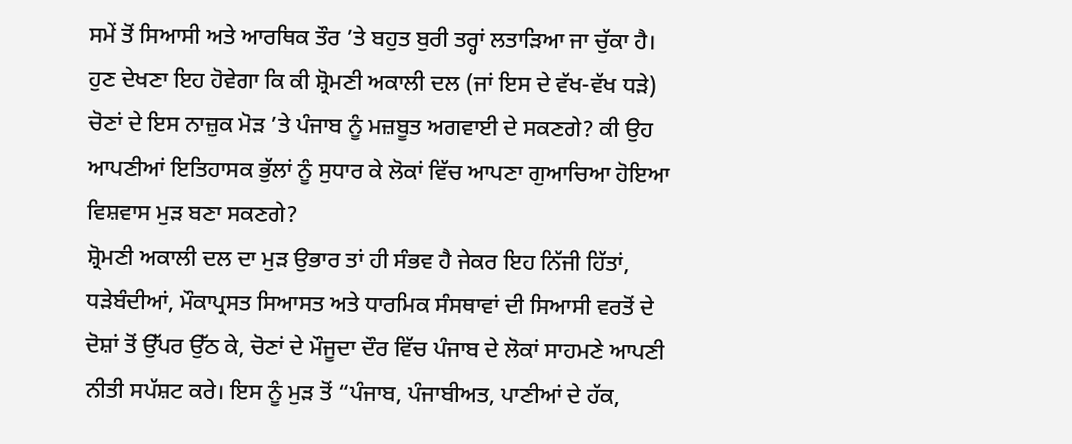ਸਮੇਂ ਤੋਂ ਸਿਆਸੀ ਅਤੇ ਆਰਥਿਕ ਤੌਰ ’ਤੇ ਬਹੁਤ ਬੁਰੀ ਤਰ੍ਹਾਂ ਲਤਾੜਿਆ ਜਾ ਚੁੱਕਾ ਹੈ।
ਹੁਣ ਦੇਖਣਾ ਇਹ ਹੋਵੇਗਾ ਕਿ ਕੀ ਸ਼੍ਰੋਮਣੀ ਅਕਾਲੀ ਦਲ (ਜਾਂ ਇਸ ਦੇ ਵੱਖ-ਵੱਖ ਧੜੇ) ਚੋਣਾਂ ਦੇ ਇਸ ਨਾਜ਼ੁਕ ਮੋੜ ’ਤੇ ਪੰਜਾਬ ਨੂੰ ਮਜ਼ਬੂਤ ਅਗਵਾਈ ਦੇ ਸਕਣਗੇ? ਕੀ ਉਹ ਆਪਣੀਆਂ ਇਤਿਹਾਸਕ ਭੁੱਲਾਂ ਨੂੰ ਸੁਧਾਰ ਕੇ ਲੋਕਾਂ ਵਿੱਚ ਆਪਣਾ ਗੁਆਚਿਆ ਹੋਇਆ ਵਿਸ਼ਵਾਸ ਮੁੜ ਬਣਾ ਸਕਣਗੇ?
ਸ਼੍ਰੋਮਣੀ ਅਕਾਲੀ ਦਲ ਦਾ ਮੁੜ ਉਭਾਰ ਤਾਂ ਹੀ ਸੰਭਵ ਹੈ ਜੇਕਰ ਇਹ ਨਿੱਜੀ ਹਿੱਤਾਂ, ਧੜੇਬੰਦੀਆਂ, ਮੌਕਾਪ੍ਰਸਤ ਸਿਆਸਤ ਅਤੇ ਧਾਰਮਿਕ ਸੰਸਥਾਵਾਂ ਦੀ ਸਿਆਸੀ ਵਰਤੋਂ ਦੇ ਦੋਸ਼ਾਂ ਤੋਂ ਉੱਪਰ ਉੱਠ ਕੇ, ਚੋਣਾਂ ਦੇ ਮੌਜੂਦਾ ਦੌਰ ਵਿੱਚ ਪੰਜਾਬ ਦੇ ਲੋਕਾਂ ਸਾਹਮਣੇ ਆਪਣੀ ਨੀਤੀ ਸਪੱਸ਼ਟ ਕਰੇ। ਇਸ ਨੂੰ ਮੁੜ ਤੋਂ “ਪੰਜਾਬ, ਪੰਜਾਬੀਅਤ, ਪਾਣੀਆਂ ਦੇ ਹੱਕ,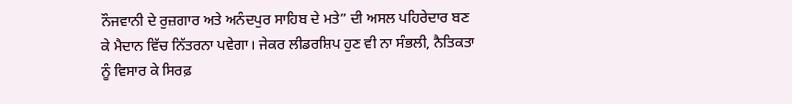ਨੌਜਵਾਨੀ ਦੇ ਰੁਜ਼ਗਾਰ ਅਤੇ ਅਨੰਦਪੁਰ ਸਾਹਿਬ ਦੇ ਮਤੇ” ਦੀ ਅਸਲ ਪਹਿਰੇਦਾਰ ਬਣ ਕੇ ਮੈਦਾਨ ਵਿੱਚ ਨਿੱਤਰਨਾ ਪਵੇਗਾ। ਜੇਕਰ ਲੀਡਰਸ਼ਿਪ ਹੁਣ ਵੀ ਨਾ ਸੰਭਲੀ, ਨੈਤਿਕਤਾ ਨੂੰ ਵਿਸਾਰ ਕੇ ਸਿਰਫ਼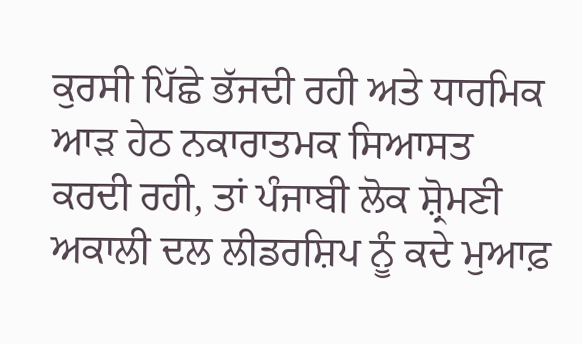ਕੁਰਸੀ ਪਿੱਛੇ ਭੱਜਦੀ ਰਹੀ ਅਤੇ ਧਾਰਮਿਕ ਆੜ ਹੇਠ ਨਕਾਰਾਤਮਕ ਸਿਆਸਤ ਕਰਦੀ ਰਹੀ, ਤਾਂ ਪੰਜਾਬੀ ਲੋਕ ਸ਼੍ਰੋਮਣੀ ਅਕਾਲੀ ਦਲ ਲੀਡਰਸ਼ਿਪ ਨੂੰ ਕਦੇ ਮੁਆਫ਼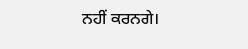ਨਹੀਂ ਕਰਨਗੇ।